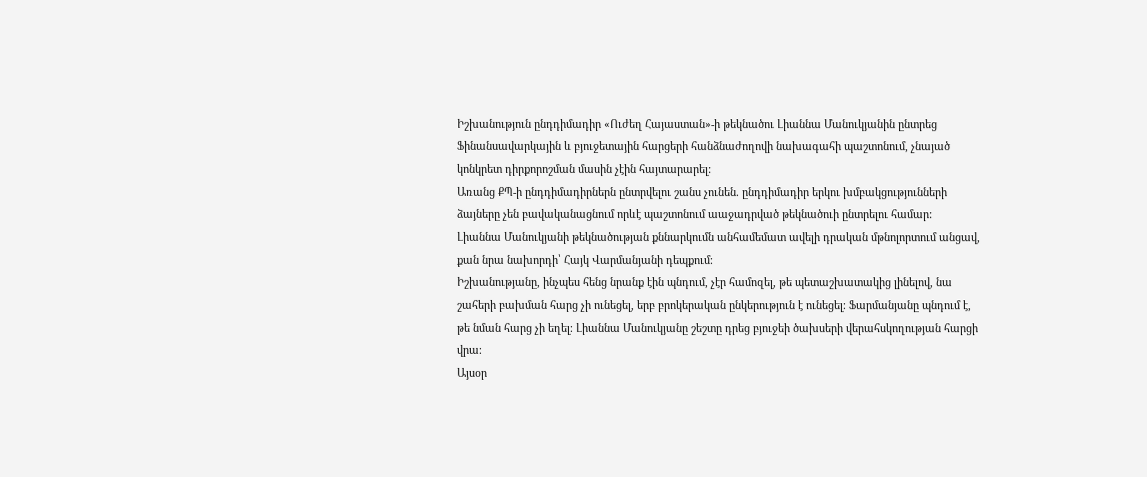Իշխանություն ընդդիմադիր «Ուժեղ Հայաստան»-ի թեկնածու Լիաննա Մանուկյանին ընտրեց Ֆինանսավարկային և բյուջետային հարցերի հանձնաժողովի նախագահի պաշտոնում, չնայած կոնկրետ դիրքորոշման մասին չէին հայտարարել:
Առանց ՔՊ-ի ընդդիմադիրներն ընտրվելու շանս չունեն. ընդդիմադիր երկու խմբակցությունների ձայները չեն բավականացնում որևէ պաշտոնում աաջադրված թեկնածուի ընտրելու համար:
Լիաննա Մանուկյանի թեկնածության քննարկումն անհամեմատ ավելի դրական մթնոլորտում անցավ, քան նրա նախորդի՝ Հայկ Վարմանյանի դեպքում։
Իշխանությանը, ինչպես հենց նրանք էին պնդում, չէր համոզել, թե պետաշխատակից լինելով, նա շահերի բախման հարց չի ունեցել, երբ բրոկերական ընկերություն է ունեցել։ Ֆարմանյանը պնդում է, թե նման հարց չի եղել։ Լիաննա Մանուկյանը շեշտը դրեց բյուջեի ծախսերի վերահսկողության հարցի վրա։
Այսօր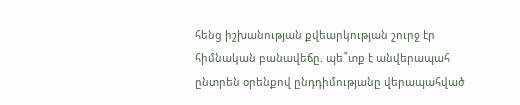հենց իշխանության քվեարկության շուրջ էր հիմնական բանավեճը. պե՞տք է անվերապահ ընտրեն օրենքով ընդդիմությանը վերապահված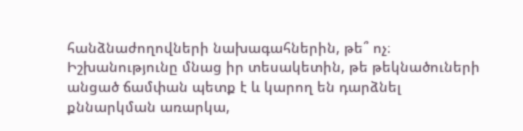հանձնաժողովների նախագահներին, թե՞ ոչ։ Իշխանությունը մնաց իր տեսակետին, թե թեկնածուների անցած ճամփան պետք է և կարող են դարձնել քննարկման առարկա,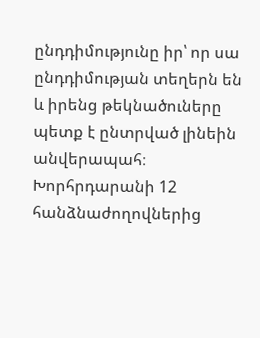ընդդիմությունը իր՝ որ սա ընդդիմության տեղերն են և իրենց թեկնածուները պետք է ընտրված լինեին անվերապահ։
Խորհրդարանի 12 հանձնաժողովներից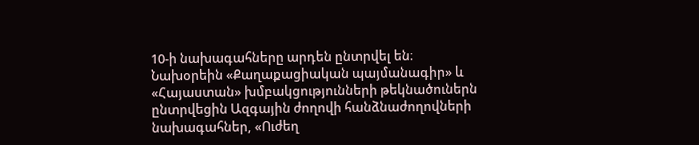10-ի նախագահները արդեն ընտրվել են։
Նախօրեին «Քաղաքացիական պայմանագիր» և «Հայաստան» խմբակցությունների թեկնածուներն ընտրվեցին Ազգային ժողովի հանձնաժողովների նախագահներ, «Ուժեղ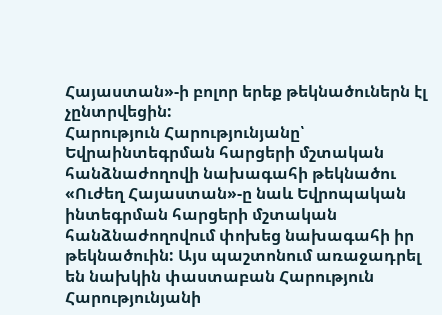Հայաստան»-ի բոլոր երեք թեկնածուներն էլ չընտրվեցին:
Հարություն Հարությունյանը՝ Եվրաինտեգրման հարցերի մշտական հանձնաժողովի նախագահի թեկնածու
«Ուժեղ Հայաստան»-ը նաև Եվրոպական ինտեգրման հարցերի մշտական հանձնաժողովում փոխեց նախագահի իր թեկնածուին: Այս պաշտոնում առաջադրել են նախկին փաստաբան Հարություն Հարությունյանի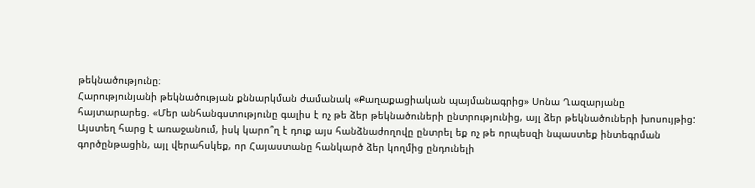թեկնածությունը։
Հարությունյանի թեկնածության քննարկման ժամանակ «Քաղաքացիական պայմանագրից» Սոնա Ղազարյանը հայտարարեց. «Մեր անհանգստությունը գալիս է ոչ թե ձեր թեկնածուների ընտրությունից, այլ ձեր թեկնածուների խոսույթից: Այստեղ հարց է առաջանում, իսկ կարո՞ղ է դուք այս հանձնաժողովը ընտրել եք ոչ թե որպեսզի նպաստեք ինտեգրման գործընթացին, այլ վերահսկեք, որ Հայաստանը հանկարծ ձեր կողմից ընդունելի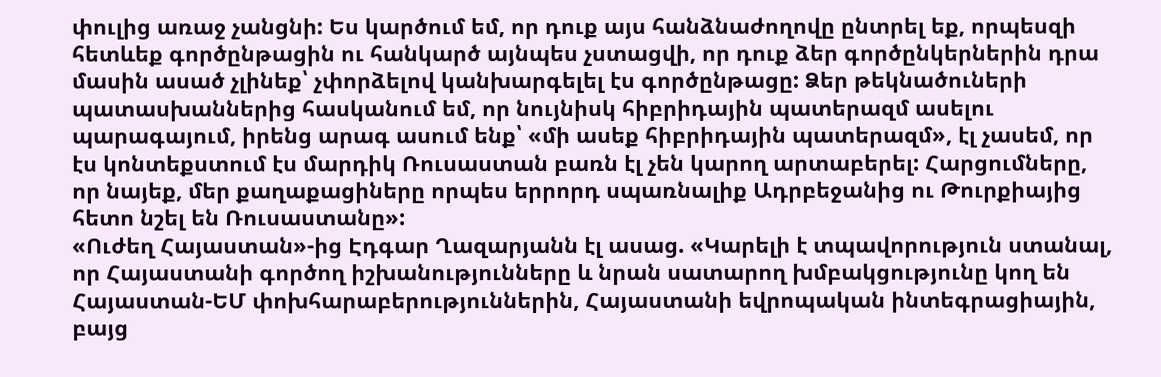փուլից առաջ չանցնի: Ես կարծում եմ, որ դուք այս հանձնաժողովը ընտրել եք, որպեսզի հետևեք գործընթացին ու հանկարծ այնպես չստացվի, որ դուք ձեր գործընկերներին դրա մասին ասած չլինեք՝ չփորձելով կանխարգելել էս գործընթացը: Ձեր թեկնածուների պատասխաններից հասկանում եմ, որ նույնիսկ հիբրիդային պատերազմ ասելու պարագայում, իրենց արագ ասում ենք՝ «մի ասեք հիբրիդային պատերազմ», էլ չասեմ, որ էս կոնտեքստում էս մարդիկ Ռուսաստան բառն էլ չեն կարող արտաբերել: Հարցումները, որ նայեք, մեր քաղաքացիները որպես երրորդ սպառնալիք Ադրբեջանից ու Թուրքիայից հետո նշել են Ռուսաստանը»:
«Ուժեղ Հայաստան»-ից Էդգար Ղազարյանն էլ ասաց. «Կարելի է տպավորություն ստանալ, որ Հայաստանի գործող իշխանությունները և նրան սատարող խմբակցությունը կող են Հայաստան-ԵՄ փոխհարաբերություններին, Հայաստանի եվրոպական ինտեգրացիային, բայց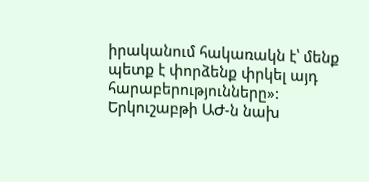իրականում հակառակն է՝ մենք պետք է փորձենք փրկել այդ հարաբերությունները»:
Երկուշաբթի ԱԺ-ն նախ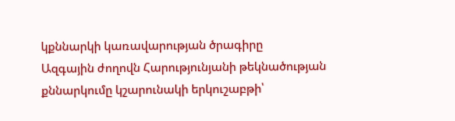կքննարկի կառավարության ծրագիրը
Ազգային ժողովն Հարությունյանի թեկնածության քննարկումը կշարունակի երկուշաբթի՝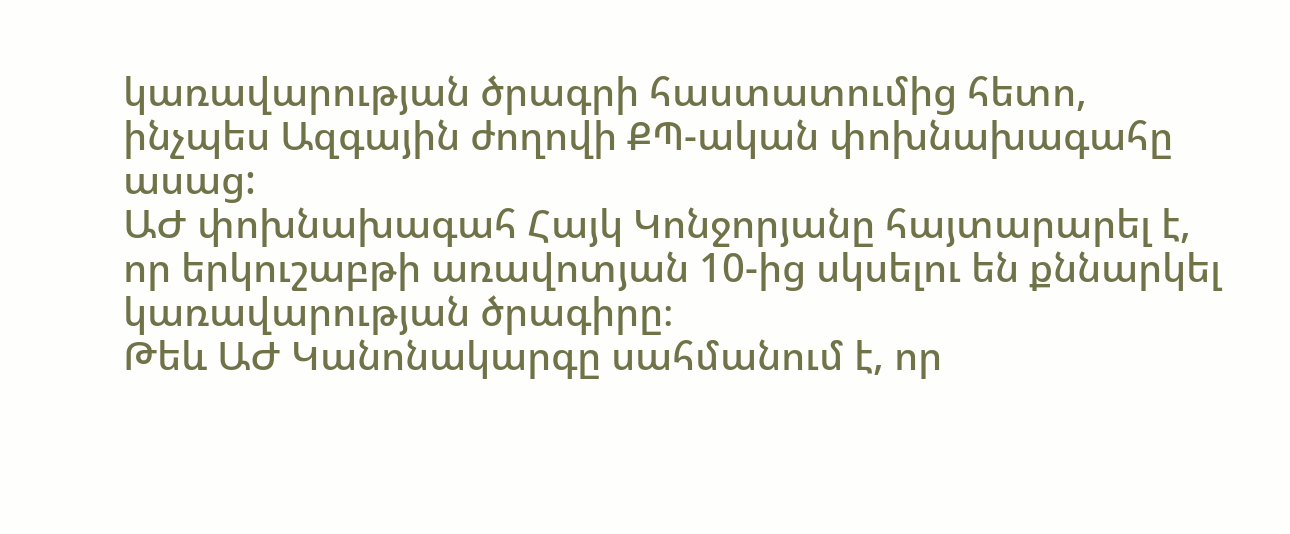կառավարության ծրագրի հաստատումից հետո, ինչպես Ազգային ժողովի ՔՊ-ական փոխնախագահը ասաց:
ԱԺ փոխնախագահ Հայկ Կոնջորյանը հայտարարել է, որ երկուշաբթի առավոտյան 10-ից սկսելու են քննարկել կառավարության ծրագիրը։
Թեև ԱԺ Կանոնակարգը սահմանում է, որ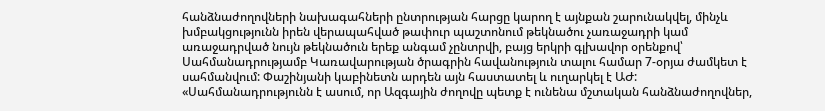հանձնաժողովների նախագահների ընտրության հարցը կարող է այնքան շարունակվել, մինչև խմբակցությունն իրեն վերապահված թափուր պաշտոնում թեկնածու չառաջադրի կամ առաջադրված նույն թեկնածուն երեք անգամ չընտրվի, բայց երկրի գլխավոր օրենքով՝ Սահմանադրությամբ Կառավարության ծրագրին հավանություն տալու համար 7-օրյա ժամկետ է սահմանվում: Փաշինյանի կաբինետն արդեն այն հաստատել և ուղարկել է ԱԺ:
«Սահմանադրությունն է ասում, որ Ազգային ժողովը պետք է ունենա մշտական հանձնաժողովներ,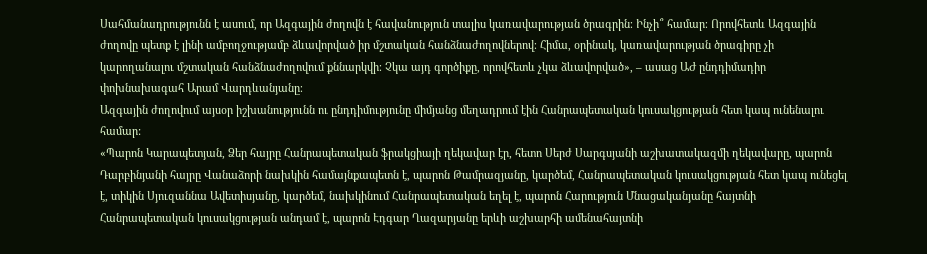Սահմանադրությունն է ասում, որ Ազգային ժողովն է հավանություն տալիս կառավարության ծրագրին։ Ինչի՞ համար։ Որովհետև Ազգային ժողովը պետք է լինի ամբողջությամբ ձևավորված իր մշտական հանձնաժողովներով։ Հիմա, օրինակ, կառավարության ծրագիրը չի կարողանալու մշտական հանձնաժողովում քննարկվի։ Չկա այդ գործիքը, որովհետև չկա ձևավորված», – ասաց ԱԺ ընդդիմադիր փոխնախագահ Արամ Վարդևանյանը։
Ազգային ժողովում այսօր իշխանությունն ու ընդդիմությունը միմյանց մեղադրում էին Հանրապետական կուսակցության հետ կապ ունենալու համար:
«Պարոն Կարապետյան, Ձեր հայրը Հանրապետական ֆրակցիայի ղեկավար էր, հետո Սերժ Սարգսյանի աշխատակազմի ղեկավարը, պարոն Դարբինյանի հայրը Վանաձորի նախկին համայնքապետն է, պարոն Թամրազյանը, կարծեմ, Հանրապետական կուսակցության հետ կապ ունեցել է, տիկին Սյուզաննա Ավետիսյանը, կարծեմ, նախկինում Հանրապետական եղել է, պարոն Հարություն Մնացականյանը հայտնի Հանրապետական կուսակցության անդամ է, պարոն Էդգար Ղազարյանը երևի աշխարհի ամենահայտնի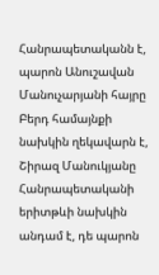Հանրապետականն է, պարոն Անուշավան Մանուչարյանի հայրը Բերդ համայնքի նախկին ղեկավարն է, Շիրազ Մանուկյանը Հանրապետականի երիտթևի նախկին անդամ է, դե պարոն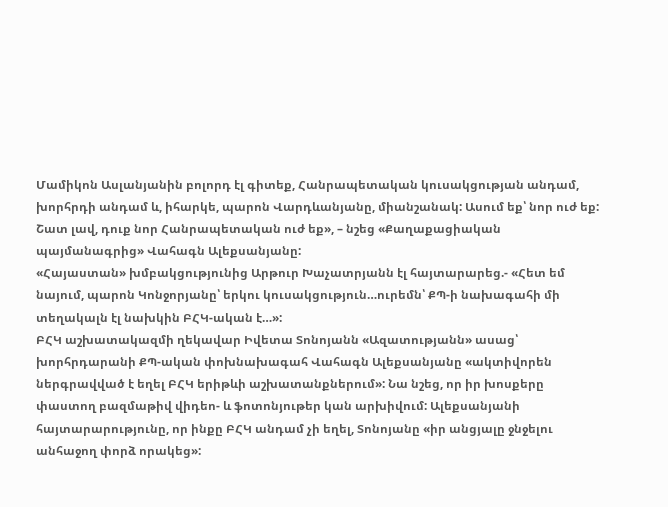Մամիկոն Ասլանյանին բոլորդ էլ գիտեք, Հանրապետական կուսակցության անդամ, խորհրդի անդամ և, իհարկե, պարոն Վարդևանյանը, միանշանակ: Ասում եք՝ նոր ուժ եք: Շատ լավ, դուք նոր Հանրապետական ուժ եք», – նշեց «Քաղաքացիական պայմանագրից» Վահագն Ալեքսանյանը:
«Հայաստան» խմբակցությունից Արթուր Խաչատրյանն էլ հայտարարեց.- «Հետ եմ նայում, պարոն Կոնջորյանը՝ երկու կուսակցություն…ուրեմն՝ ՔՊ-ի նախագահի մի տեղակալն էլ նախկին ԲՀԿ-ական է…»:
ԲՀԿ աշխատակազմի ղեկավար Իվետա Տոնոյանն «Ազատությանն» ասաց՝ խորհրդարանի ՔՊ-ական փոխնախագահ Վահագն Ալեքսանյանը «ակտիվորեն ներգրավված է եղել ԲՀԿ երիթևի աշխատանքներում»: Նա նշեց, որ իր խոսքերը փաստող բազմաթիվ վիդեո- և ֆոտոնյութեր կան արխիվում: Ալեքսանյանի հայտարարությունը, որ ինքը ԲՀԿ անդամ չի եղել, Տոնոյանը «իր անցյալը ջնջելու անհաջող փորձ որակեց»: